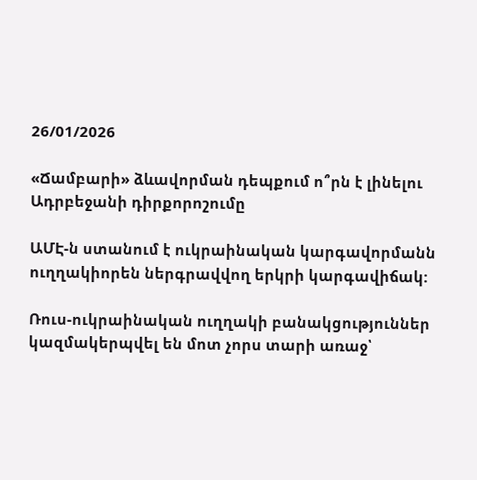26/01/2026

«Ճամբարի» ձևավորման դեպքում ո՞րն է լինելու Ադրբեջանի դիրքորոշումը

ԱՄԷ-ն ստանում է ուկրաինական կարգավորմանն ուղղակիորեն ներգրավվող երկրի կարգավիճակ:

Ռուս-ուկրաինական ուղղակի բանակցություններ կազմակերպվել են մոտ չորս տարի առաջ՝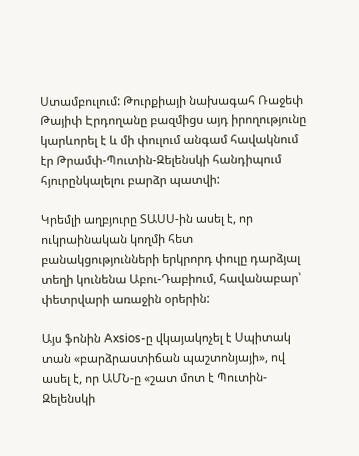Ստամբուլում: Թուրքիայի նախագահ Ռաջեփ Թայիփ Էրդողանը բազմիցս այդ իրողությունը կարևորել է և մի փուլում անգամ հավակնում էր Թրամփ-Պուտին-Զելենսկի հանդիպում հյուրընկալելու բարձր պատվի:

Կրեմլի աղբյուրը ՏԱՍՍ-ին ասել է, որ ուկրաինական կողմի հետ բանակցությունների երկրորդ փուլը դարձյալ տեղի կունենա Աբու-Դաբիում, հավանաբար՝ փետրվարի առաջին օրերին:

Այս ֆոնին Axsios-ը վկայակոչել է Սպիտակ տան «բարձրաստիճան պաշտոնյայի», ով ասել է, որ ԱՄՆ-ը «շատ մոտ է Պուտին-Զելենսկի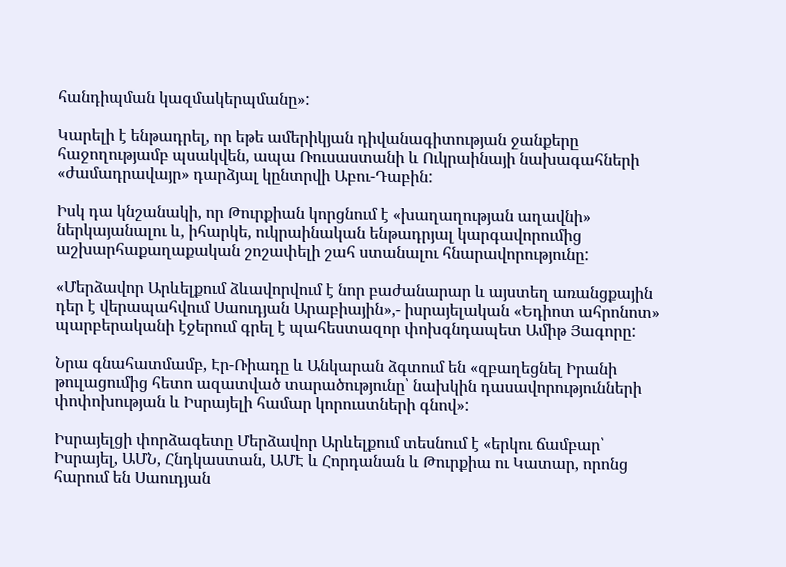հանդիպման կազմակերպմանը»:

Կարելի է ենթադրել, որ եթե ամերիկյան դիվանագիտության ջանքերը հաջողությամբ պսակվեն, ապա Ռուսաստանի և Ուկրաինայի նախագահների «ժամադրավայր» դարձյալ կընտրվի Աբու-Դաբին:

Իսկ դա կնշանակի, որ Թուրքիան կորցնում է «խաղաղության աղավնի» ներկայանալու և, իհարկե, ուկրաինական ենթադրյալ կարգավորումից աշխարհաքաղաքական շոշափելի շահ ստանալու հնարավորությունը:

«Մերձավոր Արևելքում ձևավորվում է նոր բաժանարար և այստեղ առանցքային դեր է վերապահվում Սաուդյան Արաբիային»,- իսրայելական «Եդիոտ ահրոնոտ» պարբերականի էջերում գրել է պահեստազոր փոխգնդապետ Ամիթ Յագորը:

Նրա գնահատմամբ, Էր-Ռիադը և Անկարան ձգտում են «զբաղեցնել Իրանի թուլացումից հետո ազատված տարածությունը՝ նախկին դասավորությունների փոփոխության և Իսրայելի համար կորուստների գնով»:

Իսրայելցի փորձագետը Մերձավոր Արևելքում տեսնում է «երկու ճամբար՝ Իսրայել, ԱՄՆ, Հնդկաստան, ԱՄԷ և Հորդանան և Թուրքիա ու Կատար, որոնց հարում են Սաուդյան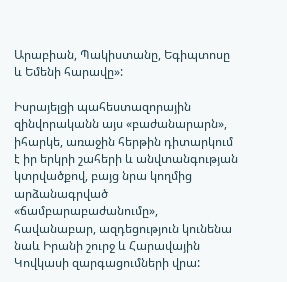Արաբիան, Պակիստանը, Եգիպտոսը և Եմենի հարավը»:

Իսրայելցի պահեստազորային զինվորականն այս «բաժանարարն», իհարկե, առաջին հերթին դիտարկում է իր երկրի շահերի և անվտանգության կտրվածքով, բայց նրա կողմից արձանագրված «ճամբարաբաժանումը», հավանաբար, ազդեցություն կունենա նաև Իրանի շուրջ և Հարավային Կովկասի զարգացումների վրա: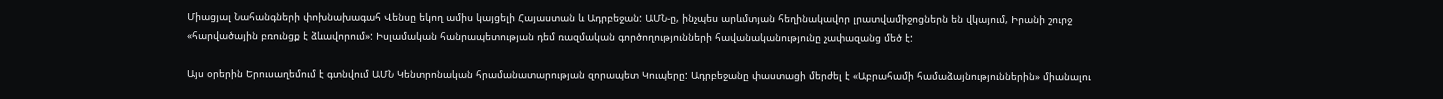Միացյալ Նահանգների փոխնախագահ Վենսը եկող ամիս կայցելի Հայաստան և Ադրբեջան: ԱՄՆ-ը, ինչպես արևմտյան հեղինակավոր լրատվամիջոցներն են վկայում, Իրանի շուրջ «հարվածային բռունցք է ձևավորում»: Իսլամական հանրապետության դեմ ռազմական գործողությունների հավանականությունը չափազանց մեծ է:

Այս օրերին Երուսաղեմում է գտնվում ԱՄՆ Կենտրոնական հրամանատարության զորապետ Կուպերը: Ադրբեջանը փաստացի մերժել է «Աբրահամի համաձայնություններին» միանալու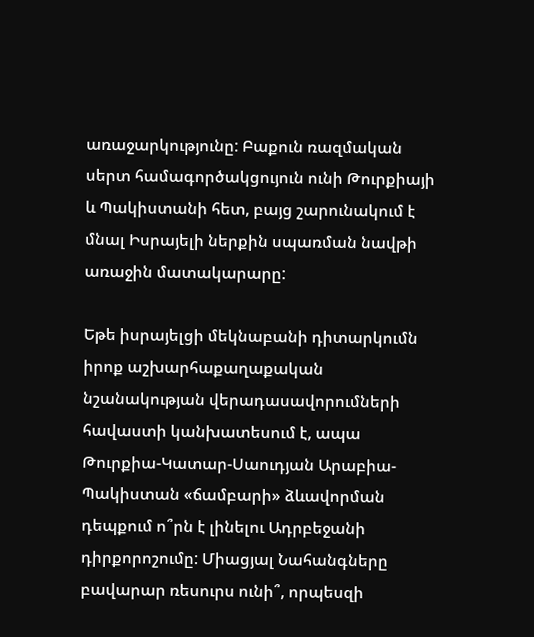առաջարկությունը: Բաքուն ռազմական սերտ համագործակցույուն ունի Թուրքիայի և Պակիստանի հետ, բայց շարունակում է մնալ Իսրայելի ներքին սպառման նավթի առաջին մատակարարը:

Եթե իսրայելցի մեկնաբանի դիտարկումն իրոք աշխարհաքաղաքական նշանակության վերադասավորումների հավաստի կանխատեսում է, ապա Թուրքիա-Կատար-Սաուդյան Արաբիա-Պակիստան «ճամբարի» ձևավորման դեպքում ո՞րն է լինելու Ադրբեջանի դիրքորոշումը: Միացյալ Նահանգները բավարար ռեսուրս ունի՞, որպեսզի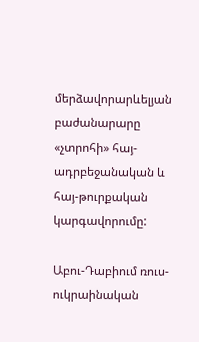մերձավորարևելյան բաժանարարը «չտրոհի» հայ-ադրբեջանական և հայ-թուրքական կարգավորումը:

Աբու-Դաբիում ռուս-ուկրաինական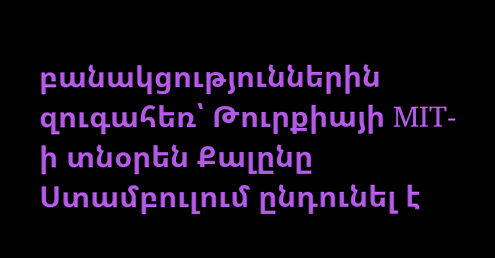բանակցություններին զուգահեռ՝ Թուրքիայի MIT-ի տնօրեն Քալընը Ստամբուլում ընդունել է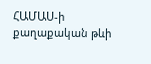ՀԱՄԱՍ-ի քաղաքական թևի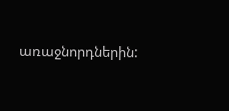առաջնորդներին: